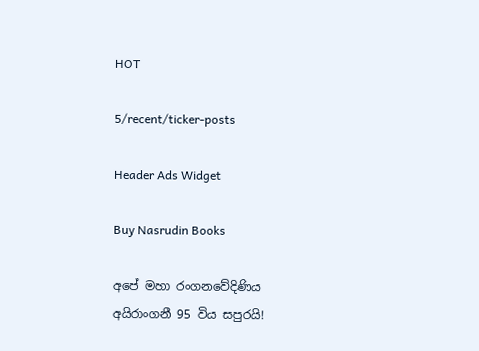HOT

5/recent/ticker-posts

Header Ads Widget

Buy Nasrudin Books

අපේ මහා රංගනවේදිණිය අයිරාංගනී 95 විය සපුරයි!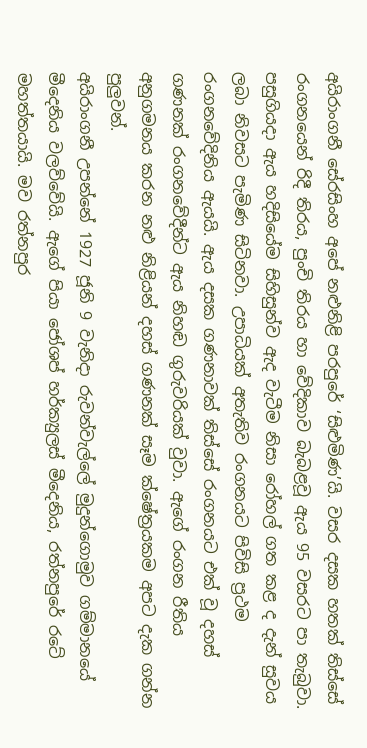අයිරාංගනී සේරසිංහ අපේ නළුනිළි පරපුරේ ‘සිළුමිණ’යි. වසර දසක හතක් තිස්සේ රංගනයෙන් රිදී තිරය, පුංචි තිරය හා වේදිකාව බැබළවූ ඇය 95 වසරට පා තැබුවා. පසුගියදා ඇය හදිසියේම සිහිසුන්ව ඇද වැටීම නිසා රෝහල් ගත කළ ද දැන් සුවය ලබා නිවසට පැමිණ සිටිනවා. උපාධියක් අතැතිව රංගනයට පිවිසි ප්‍රථම රංගනවේදිනිය ඇයයි. ඇය දසක ගණනාවක් තිස්සේ රංගනයට එක් වූ දහස් ගණනක් රංගනවේදීන්ට ඇය නිහඬ ගුරුවරියක් වුවා. ඇගේ රංගන රීතිය අනුගමනය කරන නළු නිළියන් දහස් ගණනක් සෑම ක්ෂේත්‍රයකම අපට දැක ගන්න පුලුවන්.
අයිරාංගනී උපන්නේ 1927 ජූනි 9 වැනිදා රුවන්වැල්ලේ මුදුන්ගොමුව ගම්මානයේ මීදෙනිය වලව්වේයි. ඇගේ පියා ජෝශප් හර්ක්‍යුලස් මීදෙනිය, රත්නපුරේ රටේ මහත්තයායි. මව රත්නපුර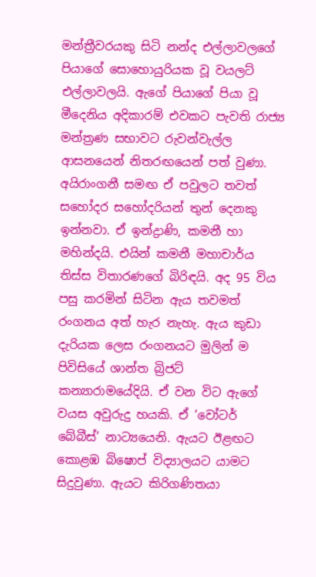මන්ත්‍රීවරයකු සිටි නන්ද එල්ලාවලගේ පියාගේ සොහොයුරියක වූ වයලට් එල්ලාවලයි. ඇගේ පියාගේ පියා වූ මීදෙනිය අදිකාරම් එවකට පැවති රාජ්‍ය මන්ත්‍රණ සභාවට රුවන්වැල්ල ආසනයෙන් නිතරඟයෙන් පත් වුණා. අයිරාංගනී සමඟ ඒ පවුලට තවත් සහෝදර සහෝදරියන් තුන් දෙනකු ඉන්නවා. ඒ ඉන්ද්‍රාණි, කමනී හා මහින්දයි. එයින් කමනී මහාචාර්ය තිස්ස විතාරණගේ බිරිඳයි. අද 95 විය පසු කරමින් සිටින ඇය තවමත් රංගනය අත් හැර නැහැ. ඇය කුඩා දැරියක ලෙස රංගනයට මුලින් ම පිවිසියේ ශාන්ත බ්‍රිජට් කන්‍යාරාමයේදියි. ඒ වන විට ඇගේ වයස අවුරුදු හයකි. ඒ ‘වෝටර් බේබීස්’ නාට්‍යයෙනි. ඇයට ඊළඟට කොළඹ බිෂොප් විද්‍යාලයට යාමට සිදුවුණා. ඇයට කිරිගණිතයා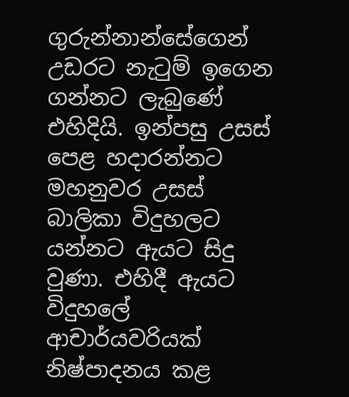ගුරුන්නාන්සේගෙන් උඩරට නැටුම් ඉගෙන ගන්නට ලැබුණේ එහිදියි. ඉන්පසු උසස් පෙළ හදාරන්නට මහනුවර උසස් බාලිකා විදුහලට යන්නට ඇයට සිදු වුණා. එහිදී ඇයට විදුහලේ ආචාර්යවරියක් නිෂ්පාදනය කළ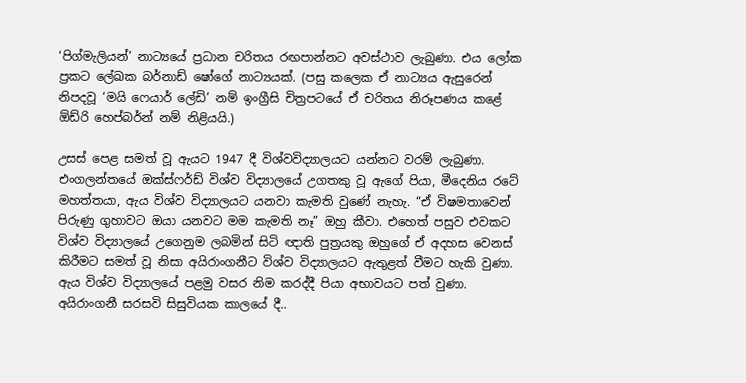‘පිග්මැලියන්’ නාට්‍යයේ ප්‍රධාන චරිතය රඟපාන්නට අවස්ථාව ලැබුණා. එය ලෝක ප්‍රකට ලේඛක බර්නාඩ් ෂෝගේ නාට්‍යයක්. (පසු කලෙක ඒ නාට්‍යය ඇසුරෙන් නිපදවූ ‘මයි ෆෙයාර් ලේඩි’ නම් ඉංග්‍රීසි චිත්‍රපටයේ ඒ චරිතය නිරූපණය කළේ ඕඩ්රි හෙප්බර්න් නම් නිළියයි.)

උසස් පෙළ සමත් වූ ඇයට 1947 දී විශ්වවිද්‍යාලයට යන්නට වරම් ලැබුණා. එංගලන්තයේ ඔක්ස්ෆර්ඩ් විශ්ව විද්‍යාලයේ උගතකු වූ ඇගේ පියා, මීදෙනිය රටේ මහත්තයා, ඇය විශ්ව විද්‍යාලයට යනවා කැමති වුණේ නැහැ. “ඒ විෂමතාවෙන් පිරුණු ගුහාවට ඔයා යනවට මම කැමති නෑ” ඔහු කීවා. එහෙත් පසුව එවකට විශ්ව විද්‍යාලයේ උගෙනුම ලබමින් සිටි ඥාති පුත්‍රයකු ඔහුගේ ඒ අදහස වෙනස් කිරීමට සමත් වූ නිසා අයිරාංගනීට විශ්ව විද්‍යාලයට ඇතුළත් වීමට හැකි වුණා. ඇය විශ්ව විද්‍යාලයේ පළමු වසර නිම කරද්දී පියා අභාවයට පත් වුණා.
අයිරාංගනී සරසවි සිසුවියක කාලයේ දී..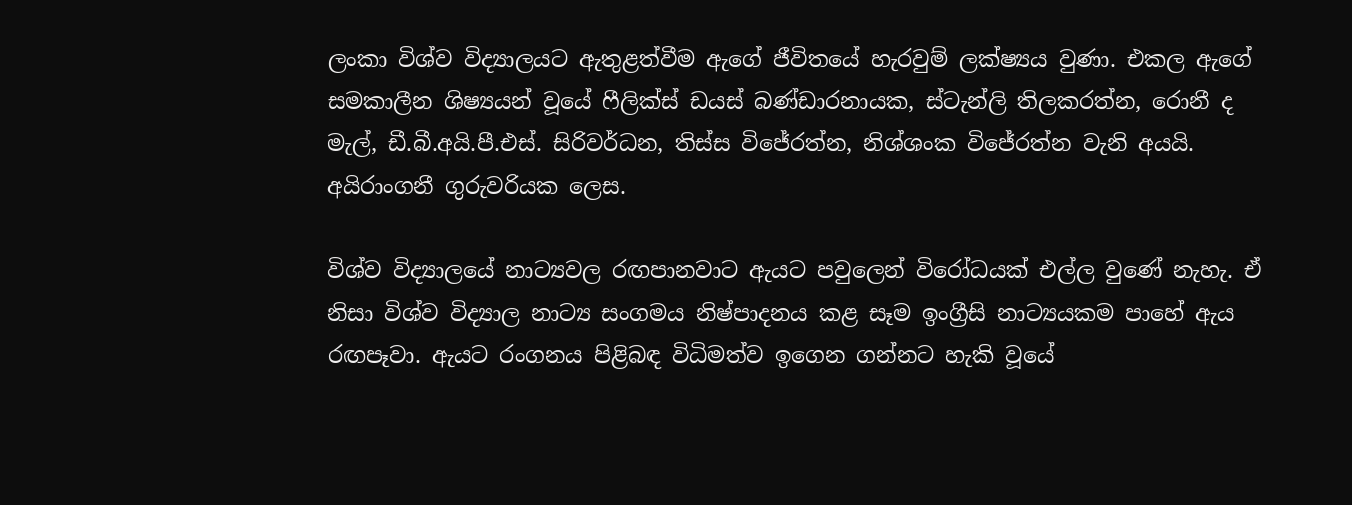ලංකා විශ්ව විද්‍යාලයට ඇතුළත්වීම ඇගේ ජීවිතයේ හැරවුම් ලක්ෂ්‍යය වුණා. එකල ඇගේ සමකාලීන ශිෂ්‍යයන් වූයේ ෆීලික්ස් ඩයස් බණ්ඩාරනායක, ස්ටැන්ලි තිලකරත්න, රොනී ද මැල්, ඩී.බී.අයි.පී.එස්. සිරිවර්ධන, තිස්ස විජේරත්න, නිශ්ශංක විජේරත්න වැනි අයයි.
අයිරාංගනී ගුරුවරියක ලෙස.

විශ්ව විද්‍යාලයේ නාට්‍යවල රඟපානවාට ඇයට පවුලෙන් විරෝධයක් එල්ල වුණේ නැහැ. ඒ නිසා විශ්ව විද්‍යාල නාට්‍ය සංගමය නිෂ්පාදනය කළ සෑම ඉංග්‍රීසි නාට්‍යයකම පාහේ ඇය රඟපෑවා. ඇයට රංගනය පිළිබඳ විධිමත්ව ඉගෙන ගන්නට හැකි වූයේ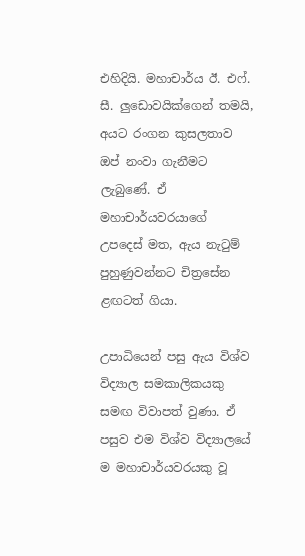එහිදියි. මහාචාර්ය ඊ. එෆ්. සී. ලුඩොවයික්ගෙන් තමයි, අයට රංගන කුසලතාව ඔප් නංවා ගැනීමට ලැබුණේ. ඒ මහාචාර්යවරයාගේ උපදෙස් මත, ඇය නැටුම් පුහුණුවන්නට චිත්‍රසේන ළඟටත් ගියා.

උපාධියෙන් පසු ඇය විශ්ව විද්‍යාල සමකාලිකයකු සමඟ විවාපත් වුණා. ඒ පසුව එම විශ්ව විද්‍යාලයේ ම මහාචාර්යවරයකු වූ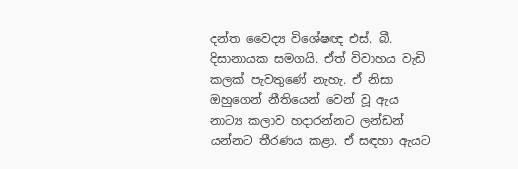දන්ත වෛද්‍ය විශේෂඥ එස්. බී. දිසානායක සමගයි. ඒත් විවාහය වැඩි කලක් පැවතුණේ නැහැ. ඒ නිසා ඔහුගෙන් නීතියෙන් වෙන් වූ ඇය නාට්‍ය කලාව හදාරන්නට ලන්ඩන් යන්නට තීරණය කළා. ඒ සඳහා ඇයට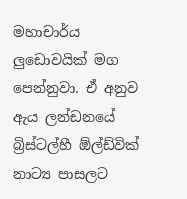මහාචාර්ය ලුඩොවයික් මග පෙන්නුවා. ඒ අනුව ඇය ලන්ඩනයේ බ්‍රිස්ටල්හී ඕල්ඩ්වික් නාට්‍ය පාසලට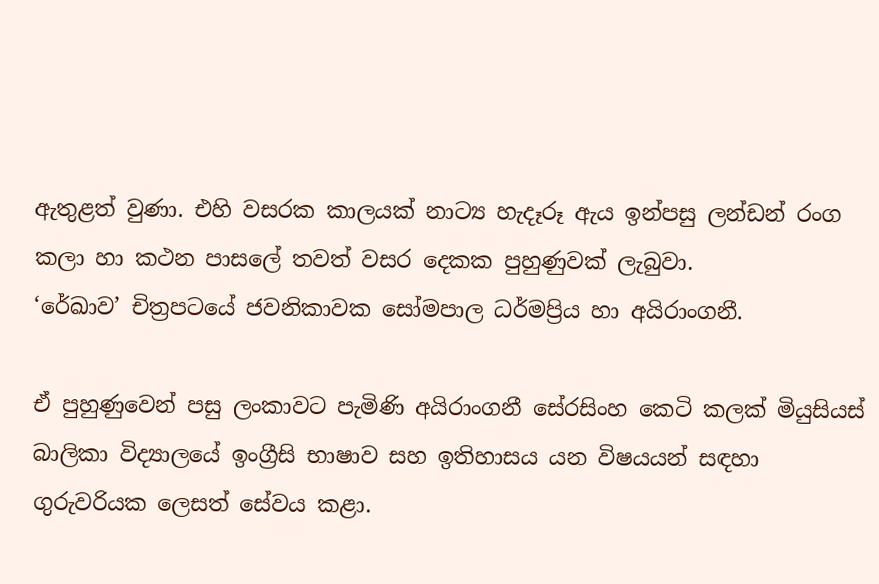ඇතුළත් වුණා. එහි වසරක කාලයක් නාට්‍ය හැදෑරූ ඇය ඉන්පසු ලන්ඩන් රංග කලා හා කථන පාසලේ තවත් වසර දෙකක පුහුණුවක් ලැබුවා.
‘රේඛාව’ චිත්‍රපටයේ ජවනිකාවක සෝමපාල ධර්මප්‍රිය හා අයිරාංගනී.

ඒ පුහුණුවෙන් පසු ලංකාවට පැමිණි අයිරාංගනී සේරසිංහ කෙටි කලක් මියුසියස් බාලිකා විද්‍යාලයේ ඉංග්‍රීසි භාෂාව සහ ඉතිහාසය යන විෂයයන් සඳහා ගුරුවරියක ලෙසත් සේවය කළා.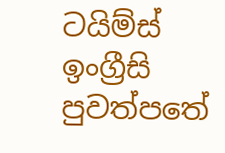ටයිම්ස් ඉංග්‍රීසි පුවත්පතේ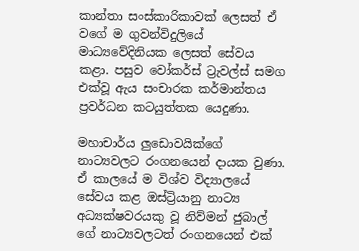කාන්තා සංස්කාරිකාවක් ලෙසත් ඒ වගේ ම ගුවන්විදුලියේ මාධ්‍යවේදිනියක ලෙසත් සේවය කළා. පසුව වෝකර්ස් ට්‍රැවල්ස් සමග එක්වූ ඇය සංචාරක කර්මාන්තය ප්‍රවර්ධන කටයුත්තක යෙදුණා.

මහාචාර්ය ලුඩොවයික්ගේ නාට්‍යවලට රංගනයෙන් දායක වුණා. ඒ කාලයේ ම විශ්ව විද්‍යාලයේ සේවය කළ ඔස්ට්‍රියානු නාට්‍ය අධ්‍යක්ෂවරයකු වූ නිව්මන් ජුබාල් ගේ නාට්‍යවලටත් රංගනයෙන් එක්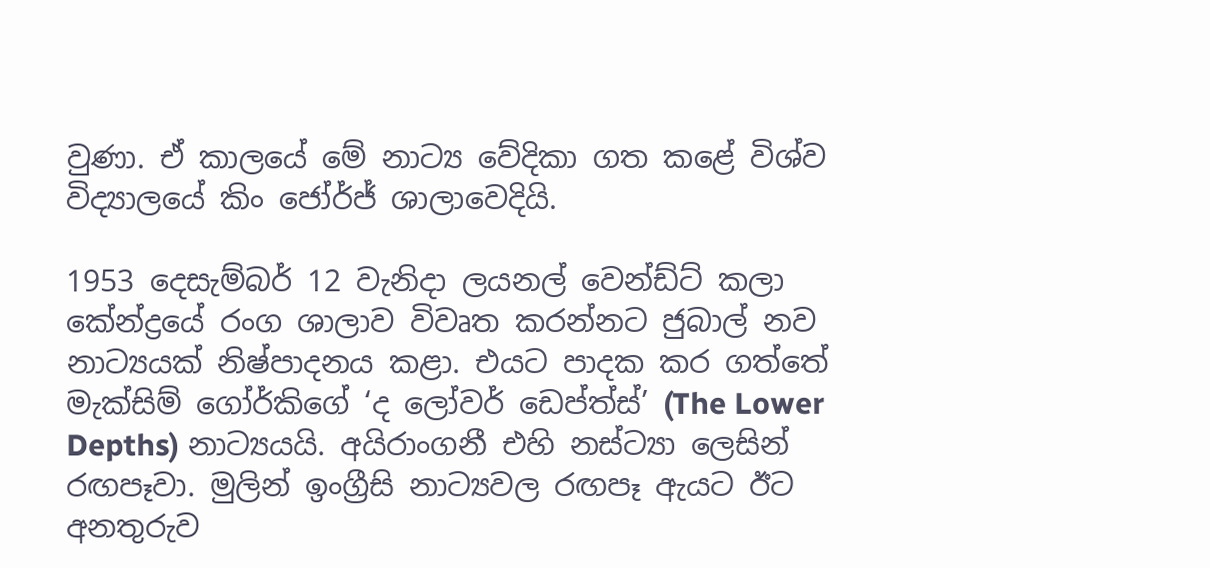වුණා. ඒ කාලයේ මේ නාට්‍ය වේදිකා ගත කළේ විශ්ව විද්‍යාලයේ කිං ජෝර්ජ් ශාලාවෙදියි.

1953 දෙසැම්බර් 12 වැනිදා ලයනල් වෙන්ඩ්ට් කලා කේන්ද්‍රයේ රංග ශාලාව විවෘත කරන්නට ජුබාල් නව නාට්‍යයක් නිෂ්පාදනය කළා. එයට පාදක කර ගත්තේ මැක්සිම් ගෝර්කිගේ ‘ද ලෝවර් ඩෙප්ත්ස්’ (The Lower Depths) නාට්‍යයයි. අයිරාංගනී එහි නස්ට්‍යා ලෙසින් රඟපෑවා. මුලින් ඉංග්‍රීසි නාට්‍යවල රඟපෑ ඇයට ඊට අනතුරුව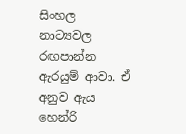සිංහල නාට්‍යවල රඟපාන්න ඇරයුම් ආවා. ඒ අනුව ඇය හෙන්රි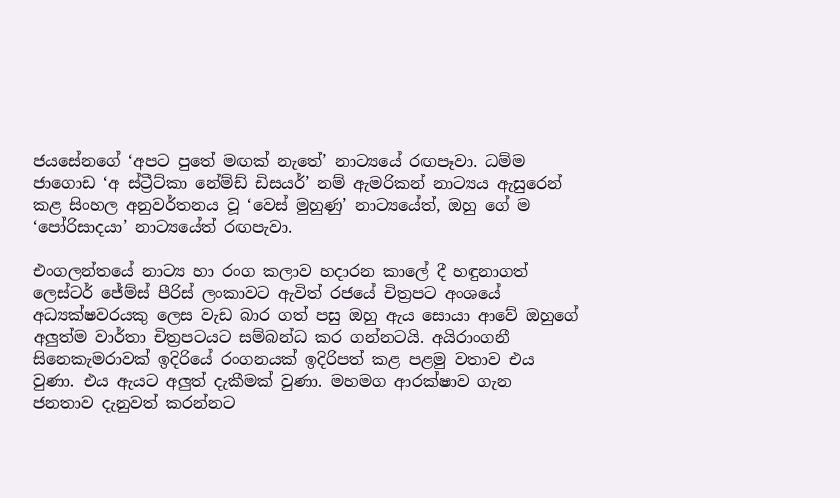ජයසේනගේ ‘අපට පුතේ මඟක් නැතේ’ නාට්‍යයේ රඟපෑවා. ධම්ම ජාගොඩ ‘අ ස්ට්‍රීට්කා නේම්ඩ් ඩිසයර්’ නම් ඇමරිකන් නාට්‍යය ඇසුරෙන් කළ සිංහල අනුවර්තනය වූ ‘වෙස් මුහුණු’ නාට්‍යයේත්, ඔහු ගේ ම ‘පෝරිසාදයා’ නාට්‍යයේත් රඟපැවා.

එංගලන්තයේ නාට්‍ය හා රංග කලාව හදාරන කාලේ දී හඳුනාගත් ලෙස්ටර් ජේම්ස් පීරිස් ලංකාවට ඇවිත් රජයේ චිත්‍රපට අංශයේ අධ්‍යක්ෂවරයකු ලෙස වැඩ බාර ගත් පසු ඔහු ඇය සොයා ආවේ ඔහුගේ අලුත්ම වාර්තා චිත්‍රපටයට සම්බන්ධ කර ගන්නටයි. අයිරාංගනී සිනෙකැමරාවක් ඉදිරියේ රංගනයක් ඉදිරිපත් කළ පළමු වතාව එය වුණා. එය ඇයට අලුත් දැකීමක් වුණා. මහමග ආරක්ෂාව ගැන ජනතාව දැනුවත් කරන්නට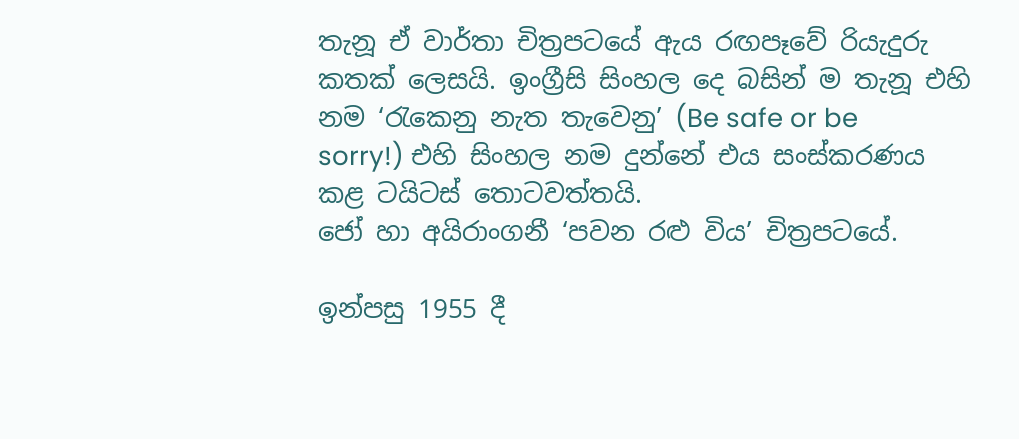තැනූ ඒ වාර්තා චිත්‍රපටයේ ඇය රඟපෑවේ රියැදුරු කතක් ලෙසයි. ඉංග්‍රීසි සිංහල දෙ බසින් ම තැනූ එහි නම ‘රැකෙනු නැත තැවෙනු’ (Be safe or be sorry!) එහි සිංහල නම දුන්නේ එය සංස්කරණය කළ ටයිටස් තොටවත්තයි.
ජෝ හා අයිරාංගනී ‘පවන රළු විය’ චිත්‍රපටයේ.

ඉන්පසු 1955 දී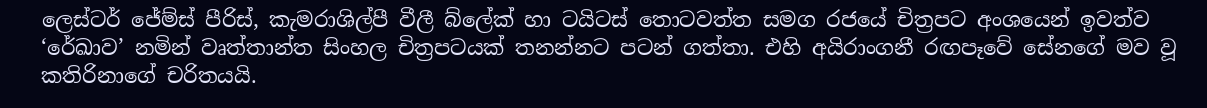ලෙස්ටර් ජේම්ස් පීරිස්, කැමරාශිල්පී වීලී බ්ලේක් හා ටයිටස් තොටවත්ත සමග රජයේ චිත්‍රපට අංශයෙන් ඉවත්ව ‘රේඛාව’ නමින් වෘත්තාන්ත සිංහල චිත්‍රපටයක් තනන්නට පටන් ගත්තා. එහි අයිරාංගනී රඟපෑවේ සේනගේ මව වූ කතිරිනාගේ චරිතයයි.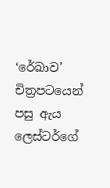‘රේඛාව’ චිත්‍රපටයෙන් පසු ඇය ලෙස්ටර්ගේ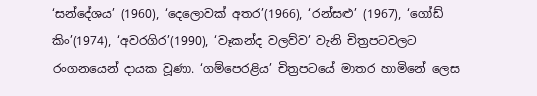‘සන්දේශය’ (1960), ‘දෙලොවක් අතර’(1966), ‘රන්සළු’ (1967), ‘ගෝඩ් කිං’(1974), ‘අවරගිර’(1990), ‘වෑකන්ද වලව්ව’ වැනි චිත්‍රපටවලට රංගනයෙන් දායක වූණා. ‘ගම්පෙරළිය’ චිත්‍රපටයේ මාතර හාමිනේ ලෙස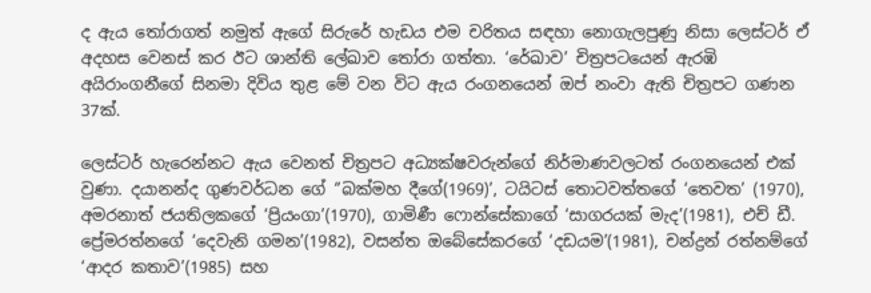ද ඇය තෝරාගත් නමුත් ඇගේ සිරුරේ හැඩය එම චරිතය සඳහා නොගැලපුණු නිසා ලෙස්ටර් ඒ අදහස වෙනස් කර ඊට ශාන්ති ලේඛාව තෝරා ගත්තා. ‘රේඛාව’ චිත්‍රපටයෙන් ඇරඹි අයිරාංගනීගේ සිනමා දිවිය තුළ මේ වන විට ඇය රංගනයෙන් ඔප් නංවා ඇති චිත්‍රපට ගණන 37ක්.

ලෙස්ටර් හැරෙන්නට ඇය වෙනත් චිත්‍රපට අධ්‍යක්ෂවරුන්ගේ නිර්මාණවලටත් රංගනයෙන් එක් වුණා. දයානන්ද ගුණවර්ධන ගේ ‘’බක්මහ දීගේ(1969)’, ටයිටස් තොටවත්තගේ ‘තෙවත’ (1970), අමරනාත් ජයතිලකගේ ‘ප්‍රියංගා’(1970), ගාමිණී ෆොන්සේකාගේ ‘සාගරයක් මැද’(1981), එච් ඩී. ප්‍රේමරත්නගේ ‘දෙවැනි ගමන’(1982), වසන්ත ඔබේසේකරගේ ‘දඩයම’(1981), චන්ද්‍රන් රත්නම්ගේ ‘ආදර කතාව’(1985) සහ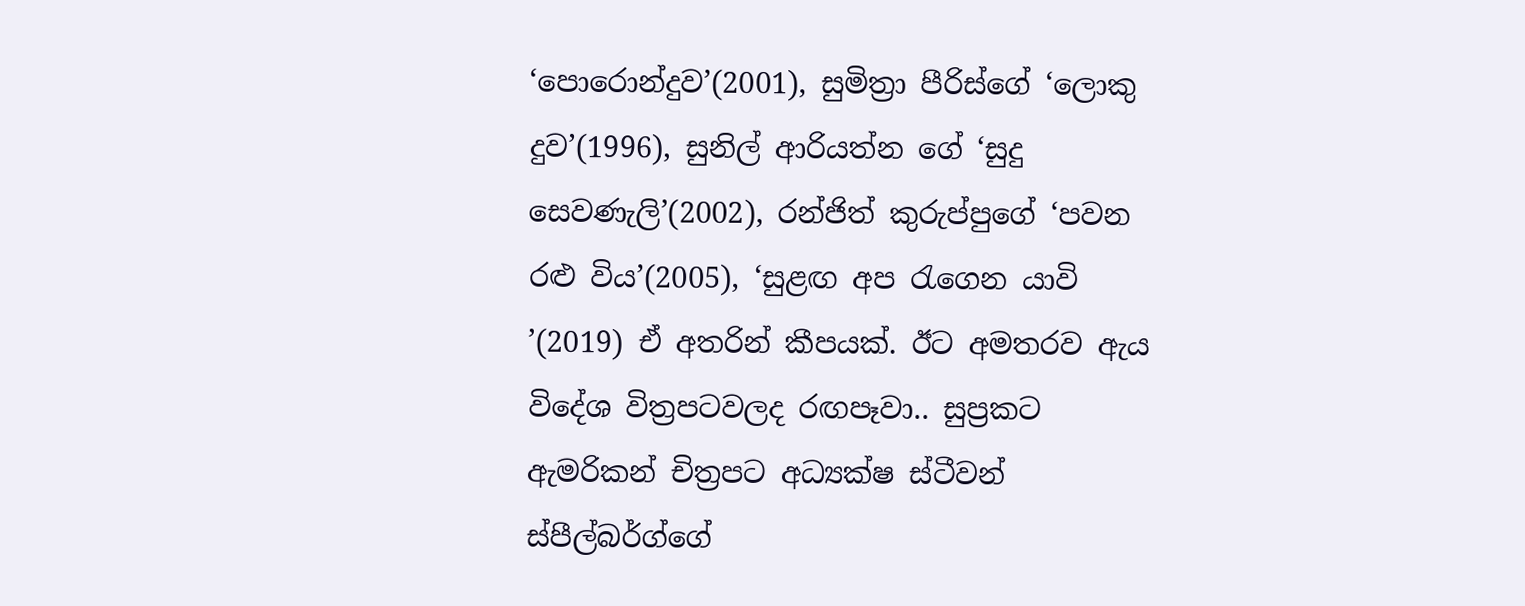‘පොරොන්දුව’(2001), සුමිත්‍රා පීරිස්ගේ ‘ලොකු දුව’(1996), සුනිල් ආරියත්න ගේ ‘සුදු සෙවණැලි’(2002), රන්ජිත් කුරුප්පුගේ ‘පවන රළු විය’(2005), ‘සුළඟ අප රැගෙන යාවි ’(2019) ඒ අතරින් කීපයක්. ඊට අමතරව ඇය විදේශ විත්‍රපටවලද රඟපෑවා.. සුප්‍රකට ඇමරිකන් චිත්‍රපට අධ්‍යක්ෂ ස්ටීවන් ස්පීල්බර්ග්ගේ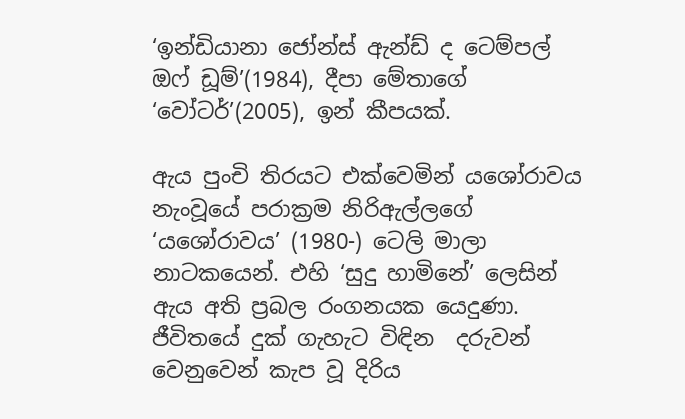‘ඉන්ඩියානා ජෝන්ස් ඇන්ඩ් ද ටෙම්පල් ඔෆ් ඩූම්’(1984), දීපා මේතාගේ ‘වෝටර්’(2005), ඉන් කීපයක්.

ඇය පුංචි තිරයට එක්වෙමින් යශෝරාවය නැංවූයේ පරාක්‍රම නිරිඇල්ලගේ ‘යශෝරාවය’ (1980-) ටෙලි මාලා නාටකයෙන්. එහි ‘සුදු හාමිනේ’ ලෙසින් ඇය අති ප්‍රබල රංගනයක යෙදුණා. ජීවිතයේ දුක් ගැහැට විඳින  දරුවන් වෙනුවෙන් කැප වූ දිරිය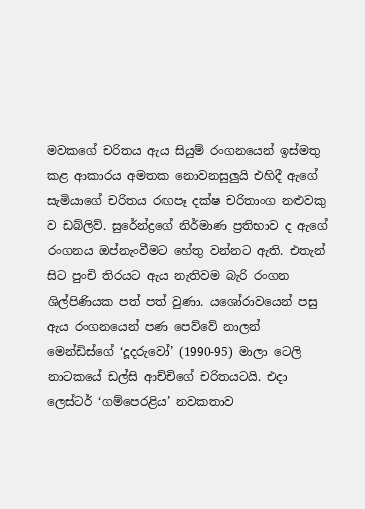මවකගේ චරිතය ඇය සියුම් රංගනයෙන් ඉස්මතු කළ ආකාරය අමතක නොවනසුලුයි එහිදී ඇගේ සැමියාගේ චරිතය රඟපෑ දක්ෂ චරිතාංග නළුවකු ව ඩබ්ලිව්. සුරේන්ද්‍රගේ නිර්මාණ ප්‍රතිභාව ද ඇගේ රංගනය ඔප්නැංවීමට හේතු වන්නට ඇති. එතැන් සිට පුංචි තිරයට ඇය නැතිවම බැරි රංගන ශිල්පිණියක පත් පත් වුණා. යශෝරාවයෙන් පසු ඇය රංගනයෙන් පණ පෙව්වේ නාලන් මෙන්ඩිස්ගේ ‘දූදරුවෝ’ (1990-95) මාලා ටෙලි නාටකයේ ඩල්සි ආච්චිගේ චරිතයටයි. එදා ලෙස්ටර් ‘ගම්පෙරළිය’ නවකතාව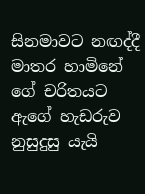සිනමාවට නඟද්දී මාතර හාමිනේ ගේ චරිතයට ඇගේ හැඩරුව නුසුදුසු යැයි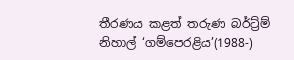තීරණය කළත් තරුණ බර්ට්‍ර්ම් නිහාල් ‘ගම්පෙරළිය’(1988-)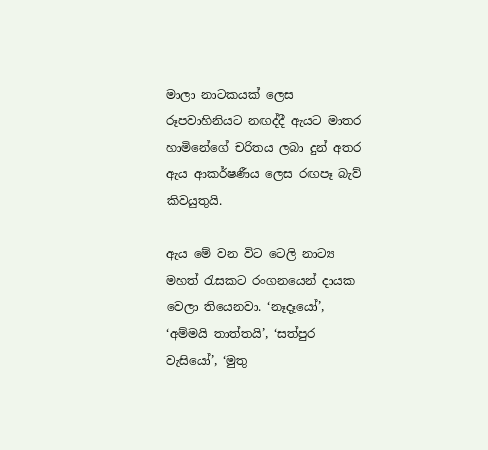මාලා නාටකයක් ලෙස රූපවාහිනියට නඟද්දී ඇයට මාතර හාමිනේගේ චරිතය ලබා දුන් අතර ඇය ආකර්ෂණීය ලෙස රඟපෑ බැව් කිවයුතුයි.

ඇය මේ වන විට ටෙලි නාට්‍ය මහත් රැසකට රංගනයෙන් දායක වෙලා තියෙනවා. ‘නෑදෑයෝ’, ‘අම්මයි තාත්තයි’, ‘සත්පුර වැසියෝ’, ‘මුතු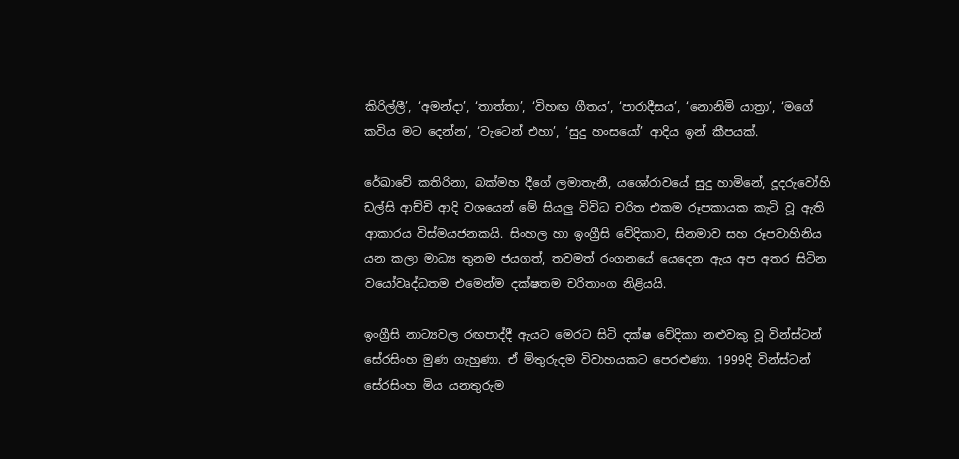කිරිල්ලී’, ‘අමන්දා’, ‘තාත්තා’, ‘විහඟ ගීතය’, ‘පාරාදීසය’, ‘නොනිමි යාත්‍රා’, ‘මගේ කවිය මට දෙන්න’, ‘වැටෙන් එහා’, ‘සුදු හංසයෝ’ ආදිය ඉන් කීපයක්.

රේඛාවේ කතිරිනා, බක්මහ දීගේ ලමාතැනී, යශෝරාවයේ සුදු හාමිනේ, දූදරුවෝහි ඩල්සි ආච්චි ආදි වශයෙන් මේ සියලු විවිධ චරිත එකම රූපකායක කැටි වූ ඇති ආකාරය විස්මයජනකයි. සිංහල හා ඉංග්‍රීසි වේදිකාව, සිනමාව සහ රූපවාහිනිය යන කලා මාධ්‍ය තුනම ජයගත්, තවමත් රංගනයේ යෙදෙන ඇය අප අතර සිටින වයෝවෘද්ධතම එමෙන්ම දක්ෂතම චරිතාංග නිළියයි.

ඉංග්‍රීසි නාට්‍යවල රඟපාද්දී ඇයට මෙරට සිටි දක්ෂ වේදිකා නළුවකු වූ වින්ස්ටන් සේරසිංහ මුණ ගැහුණා. ඒ මිතුරුදම විවාහයකට පෙරළුණා. 1999දි වින්ස්ටන් සේරසිංහ මිය යනතුරුම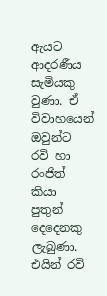ඇයට ආදරණීය සැමියකු වුණා. ඒ විවාහයෙන් ඔවුන්ට රවි හා රංජිත් කියා පුතුන් දෙදෙනකු ලැබුණා. එයින් රවි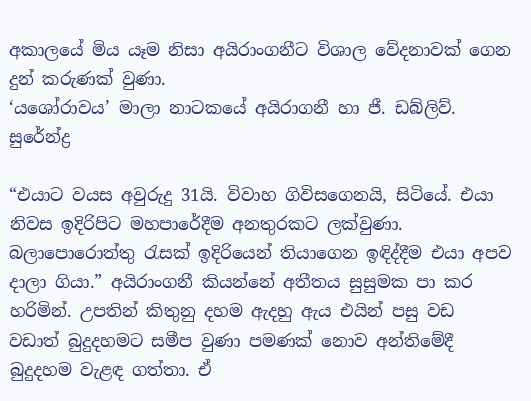අකාලයේ මිය යෑම නිසා අයිරාංගනීට විශාල වේදනාවක් ගෙන දුන් කරුණක් වුණා.
‘යශෝරාවය’ මාලා නාටකයේ අයිරාගනී හා ජී. ඩබ්ලිව්. සුරේන්ද්‍ර

“එයාට වයස අවුරුදු 31යි. විවාහ ගිවිසගෙනයි, සිටියේ. එයා නිවස ඉදිරිපිට මහපාරේදීම අනතුරකට ලක්වුණා. බලාපොරොත්තු රැසක් ඉදිරියෙන් තියාගෙන ඉඳිද්දීම එයා අපව දාලා ගියා.” අයිරාංගනී කියන්නේ අතීතය සුසුමක පා කර හරිමින්. උපතින් කිතුනු දහම ඇදහු ඇය එයින් පසු වඩ වඩාත් බුදුදහමට සමීප වුණා පමණක් නොව අන්තිමේදී බුදුදහම වැළඳ ගත්තා. ඒ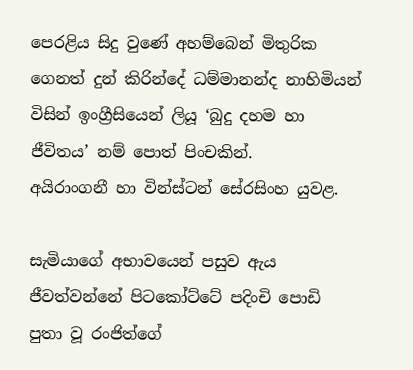පෙරළිය සිදු වුණේ අහම්බෙන් මිතුරික ගෙනත් දුන් කිරින්දේ ධම්මානන්ද නාහිමියන් විසින් ඉංග්‍රීසියෙන් ලියූ ‘බුදු දහම හා ජීවිතය’ නම් පොත් පිංචකින්.
අයිරාංගනී හා වින්ස්ටන් සේරසිංහ යුවළ.

සැමියාගේ අභාවයෙන් පසුව ඇය ජීවත්වන්නේ පිටකෝට්ටේ පදිංචි පොඩි පුතා වූ රංජිත්ගේ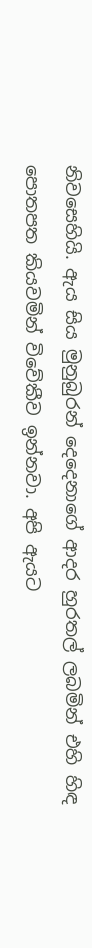නිවසෙහියි. ඇය සිය මුනුබුරන් දෙදෙනාගේ ආදර හුරතල් ලබමින් එහි හිඳ පොතපත කියවමින් විවේකීව ඉන්නවා. අපි ඇයට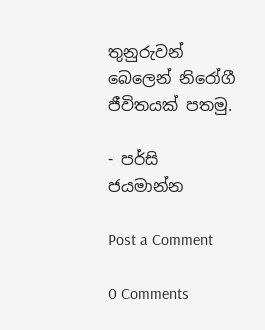තුනුරුවන් බෙලෙන් නිරෝගී ජීවිතයක් පතමු.

- පර්සි ජයමාන්න

Post a Comment

0 Comments